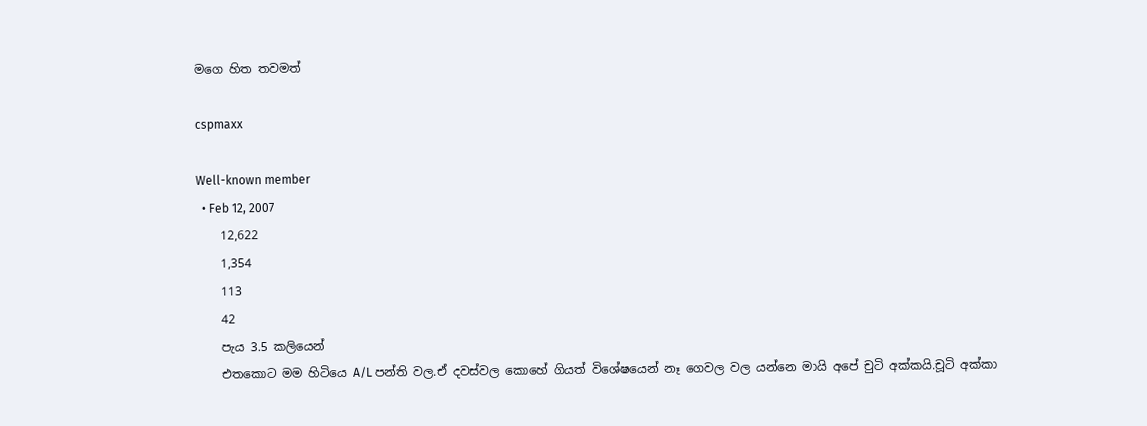මගෙ හිත තවමත්

cspmaxx

Well-known member
  • Feb 12, 2007
    12,622
    1,354
    113
    42
    පැය 3.5 කලියෙන්
    එතකොට මම හිටියෙ A/L පන්ති වල.ඒ දවස්වල කොහේ ගියත් විශේෂයෙන් නෑ ගෙවල වල යන්නෙ මායි අපේ චුටි අක්කයි.චූටි අක්කා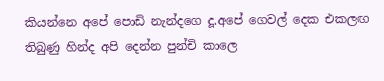කියන්නෙ අපේ පොඩි නැන්දගෙ දූ.අපේ ගෙවල් දෙක එකලඟ තිබුණු හින්ද අපි දෙන්න පුන්චි කාලෙ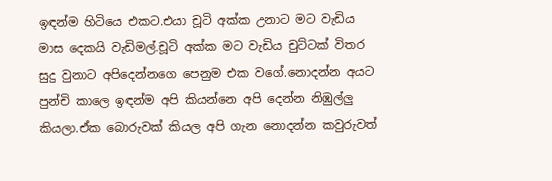ඉඳන්ම හිටියෙ එකට.එයා චූටි අක්ක උනාට මට වැඩිය මාස දෙකයි වැඩිමල්.චූටි අක්ක මට වැඩිය චුට්ටක් විතර සුදු වුනාට අපිදෙන්නගෙ පෙනුම එක වගේ.නොදන්න අයට පුන්චි කාලෙ ඉඳන්ම අපි කියන්නෙ අපි දෙන්න නිඹුල්ලු කියලා.ඒක බොරුවක් කියල අපි ගැන නොදන්න කවුරුවත්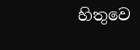හිතුවෙ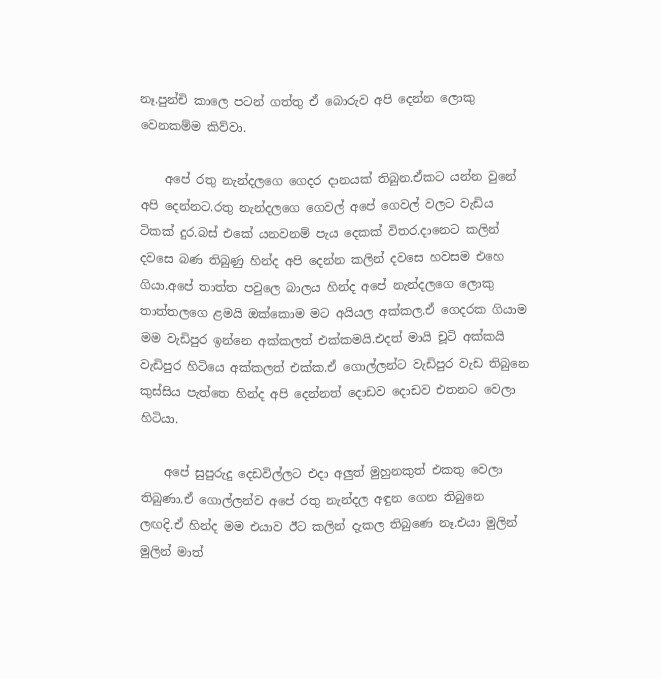නෑ.පුන්චි කාලෙ පටන් ගත්තු ඒ බොරුව අපි දෙන්න ලොකු වෙනකම්ම කිව්වා.

    අපේ රතු නැන්දලගෙ ගෙදර දානයක් තිබුන.ඒකට යන්න වුනේ අපි දෙන්නට.රතු නැන්දලගෙ ගෙවල් අපේ ගෙවල් වලට වැඩිය ටිකක් දුර.බස් එකේ යනවනම් පැය දෙකක් විතර.දානෙට කලින් දවසෙ බණ තිබුණු හින්ද අපි දෙන්න කලින් දවසෙ හවසම එහෙ ගියා.අපේ තාත්ත පවුලෙ බාලය හින්ද අපේ නැන්දලගෙ ලොකු තාත්තලගෙ ළමයි ඔක්කොම මට අයියල අක්කල.ඒ ගෙදරක ගියාම මම වැඩිපුර ඉන්නෙ අක්කලත් එක්කමයි.එදත් මායි චූටි අක්කයි වැඩිපුර හිටියෙ අක්කලත් එක්ක.ඒ ගොල්ලන්ට වැඩිපුර වැඩ තිබුනෙ කුස්සිය පැත්තෙ හින්ද අපි දෙන්නත් දොඩව දොඩව එතනට වෙලා හිටියා.

    අපේ සුපුරුදු දෙඩවිල්ලට එදා අලුත් මුහුනකුත් එකතු වෙලා තිබුණා.ඒ ගොල්ලන්ව අපේ රතු නැන්දල අඳුන ගෙන තිබුනෙ ලඟදි.ඒ හින්ද මම එයාව ඊට කලින් දැකල තිබුණෙ නෑ.එයා මුලින් මුලින් මාත්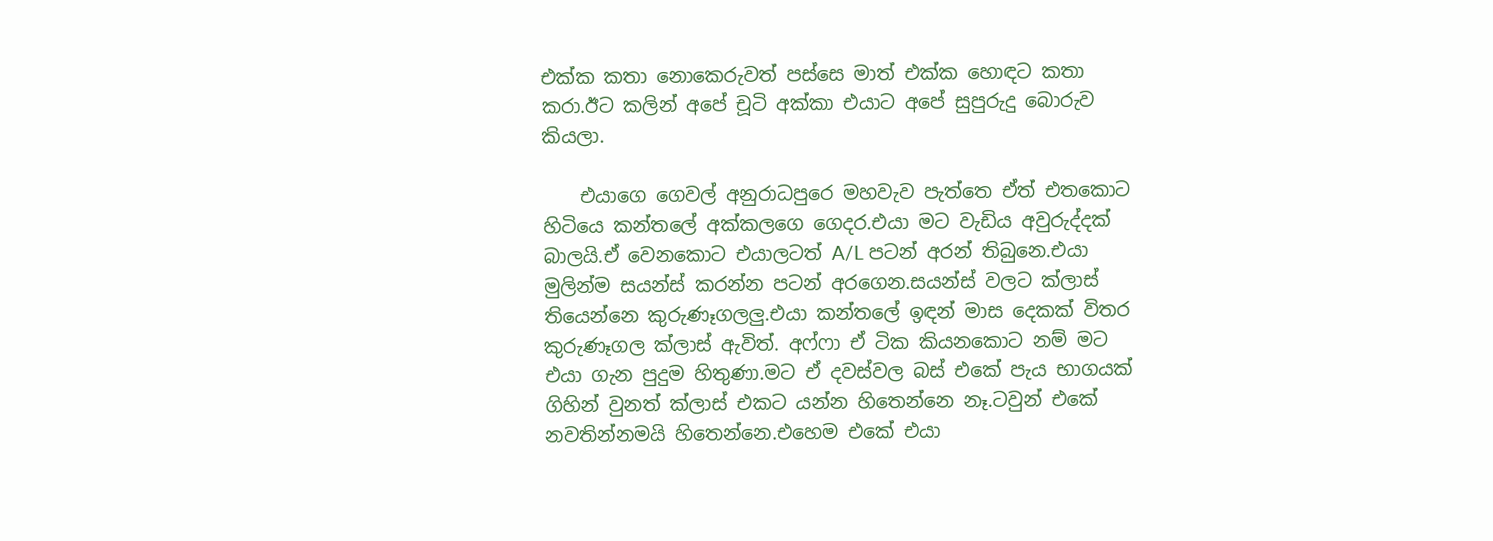එක්ක කතා නොකෙරුවත් පස්සෙ මාත් එක්ක හොඳට කතා කරා.ඊට කලින් අපේ චූටි අක්කා එයාට අපේ සුපුරුදු බොරුව කියලා.

    එයාගෙ ගෙවල් අනුරාධපුරෙ මහවැව පැත්තෙ ඒත් එතකොට හිටියෙ කන්තලේ අක්කලගෙ ගෙදර.එයා මට වැඩිය අවුරුද්දක් බාලයි.ඒ වෙනකොට එයාලටත් A/L පටන් අරන් තිබුනෙ.එයා මුලින්ම සයන්ස් කරන්න පටන් අරගෙන.සයන්ස් වලට ක්ලාස් තියෙන්නෙ කුරුණෑගලලු.එයා කන්තලේ ඉඳන් මාස දෙකක් විතර කුරුණෑගල ක්ලාස් ඇවිත්. අෆ්ෆා ඒ ටික කියනකොට නම් මට එයා ගැන පුදුම හිතුණා.මට ඒ දවස්වල බස් එකේ පැය භාගයක් ගිහින් වුනත් ක්ලාස් එකට යන්න හිතෙන්නෙ නෑ.ටවුන් එකේ නවතින්නමයි හිතෙන්නෙ.එහෙම එකේ එයා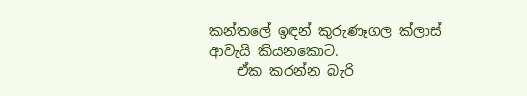කන්තලේ ඉඳන් කුරුණෑගල ක්ලාස් ආවැයි කියනකොට.
    ඒක කරන්න බැරි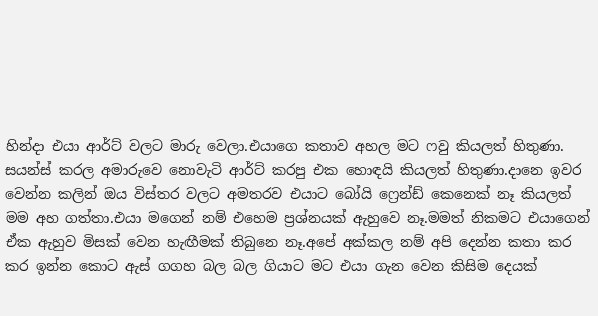හින්දා එයා ආර්ට් වලට මාරු වෙලා.එයාගෙ කතාව අහල මට ෆවු කියලත් හිතුණා. සයන්ස් කරල අමාරුවෙ නොවැටි ආර්ට් කරපු එක හොඳයි කියලත් හිතුණා.දානෙ ඉවර වෙන්න කලින් ඔය විස්තර වලට අමතරව එයාට බෝයි ෆ්‍රෙන්ඩ් කෙනෙක් නෑ කියලත් මම අහ ගත්තා.එයා මගෙන් නම් එහෙම ප්‍රශ්නයක් ඇහුවෙ නෑ.මමත් නිකමට එයාගෙන් ඒක ඇහුව මිසක් වෙන හැඟීමක් තිබුනෙ නෑ.අපේ අක්කල නම් අපි දෙන්න කතා කර කර ඉන්න කොට ඇස් ගගහ බල බල ගියාට මට එයා ගැන වෙන කිසිම දෙයක්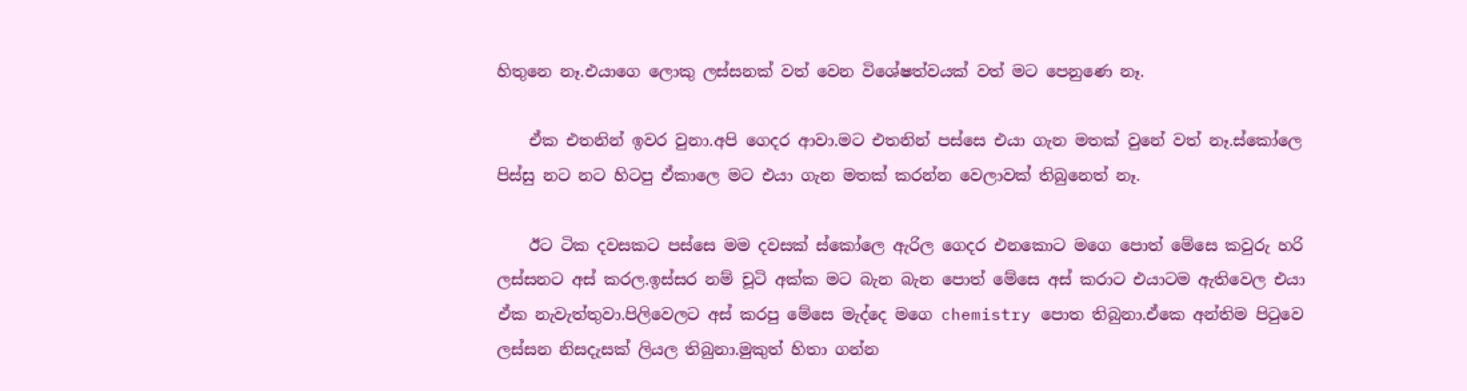හිතුනෙ නෑ.එයාගෙ ලොකු ලස්සනක් වත් වෙන විශේෂත්වයක් වත් මට පෙනුණෙ නෑ.

    ඒක එතනින් ඉවර වුනා.අපි ගෙදර ආවා.මට එතනින් පස්සෙ එයා ගැන මතක් වුනේ වත් නෑ.ස්කෝලෙ පිස්සු නට නට හිටපු ඒකාලෙ මට එයා ගැන මතක් කරන්න වෙලාවක් තිබුනෙත් නෑ.

    ඊට ටික දවසකට පස්සෙ මම දවසක් ස්කෝලෙ ඇරිල ගෙදර එනකොට මගෙ පොත් මේසෙ කවුරු හරි ලස්සනට අස් කරල.ඉස්සර නම් චූටි අක්ක මට බැන බැන පොත් මේසෙ අස් කරාට එයාටම ඇතිවෙල එයා ඒක නැවැත්තුවා.පිලිවෙලට අස් කරපු මේසෙ මැද්දෙ මගෙ chemistry පොත තිබුනා.ඒකෙ අන්තිම පිටුවෙ ලස්සන නිසදැසක් ලියල තිබුනා.මුකුත් හිතා ගන්න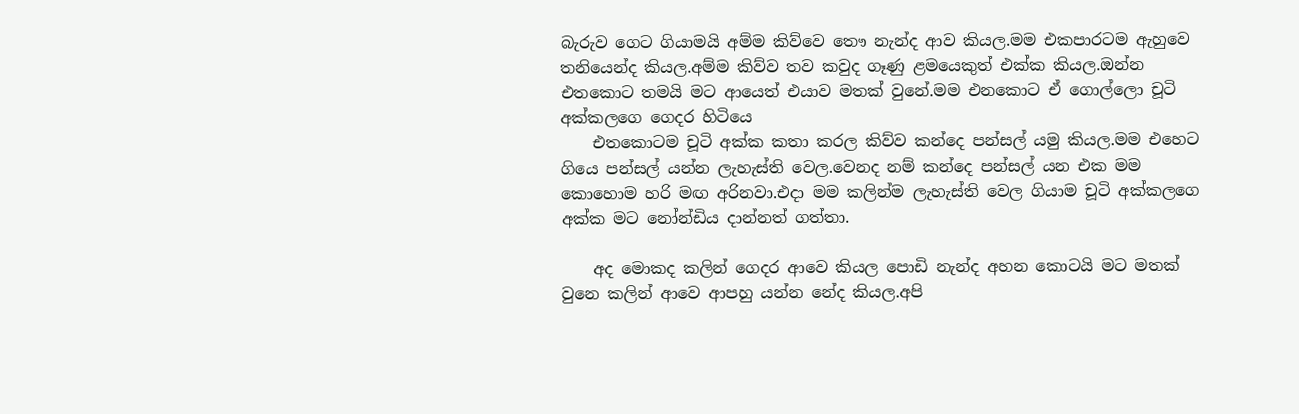බැරුව ගෙට ගියාමයි අම්ම කිව්වෙ තෞ නැන්ද ආව කියල.මම එකපාරටම ඇහුවෙ තනියෙන්ද කියල.අම්ම කිව්ව තව කවුද ගෑණු ළමයෙකුත් එක්ක කියල.ඔන්න එතකොට තමයි මට ආයෙත් එයාව මතක් වුනේ.මම එනකොට ඒ ගොල්ලො චූටි අක්කලගෙ ගෙදර හිටියෙ
    එතකොටම චූටි අක්ක කතා කරල කිව්ව කන්දෙ පන්සල් යමු කියල.මම එහෙට ගියෙ පන්සල් යන්න ලැහැස්ති වෙල.වෙනද නම් කන්දෙ පන්සල් යන එක මම කොහොම හරි මඟ අරිනවා.එදා මම කලින්ම ලැහැස්ති වෙල ගියාම චූටි අක්කලගෙ අක්ක මට නෝන්ඩිය දාන්නත් ගත්තා.

    අද මොකද කලින් ගෙදර ආවෙ කියල පොඩි නැන්ද අහන කොටයි මට මතක් වුනෙ කලින් ආවෙ ආපහු යන්න නේද කියල.අපි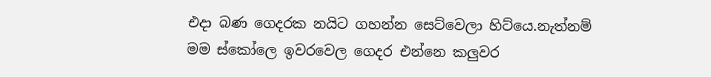එදා බණ ගෙදරක නයිට ගහන්න සෙට්වෙලා හිට්යෙ.නැත්නම් මම ස්කෝලෙ ඉවරවෙල ගෙදර එන්නෙ කලුවර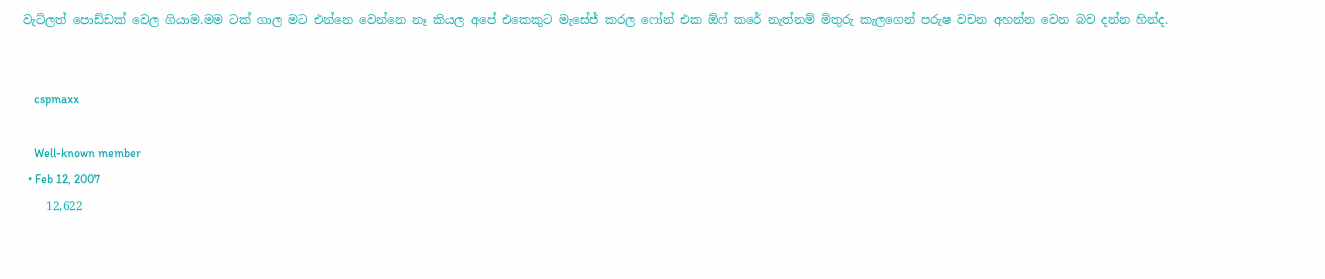වැටිලත් පොඩ්ඩක් වෙල ගියාම.මම ටක් ගාල මට එන්නෙ වෙන්නෙ නෑ කියල අපේ එකෙකුට මැසේජ් කරල ෆෝන් එක ඕෆ් කරේ නැත්නම් මිතුරු කැලගෙන් පරුෂ වචන අහන්න වෙන බව දන්න හින්ද.


    cspmaxx

    Well-known member
  • Feb 12, 2007
    12,622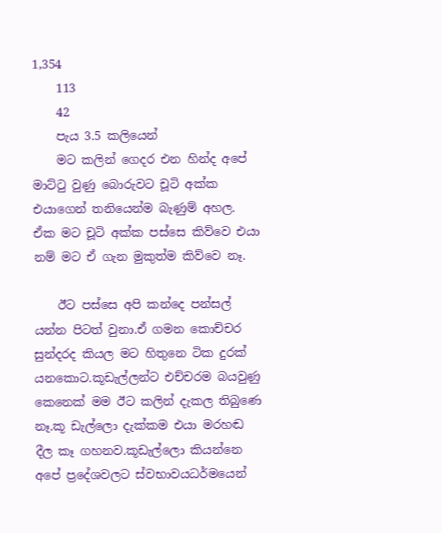1,354
    113
    42
    පැය 3.5 කලියෙන්
    මට කලින් ගෙදර එන හින්ද අපේ මාට්ටු වුණු බොරුවට චූටි අක්ක එයාගෙන් තනියෙන්ම බැණුම් අහල. ඒක මට චූටි අක්ක පස්සෙ කිව්වෙ එයා නම් මට ඒ ගැන මුකුත්ම කිව්වෙ නෑ.

    ඊට පස්සෙ අපි කන්දෙ පන්සල් යන්න පිටත් වුනා.ඒ ගමන කොච්චර සුන්දරද කියල මට හිතුනෙ ටික දුරක් යනකොට.කූඩැල්ලන්ට එච්චරම බයවුණු කෙනෙක් මම ඊට කලින් දැකල තිබුණෙ නෑ.කූ ඩැල්ලො දැක්කම එයා මරහඬ දීල කෑ ගහනව.කූඩැල්ලො කියන්නෙ අපේ ප්‍රදේශවලට ස්වභාවයධර්මයෙන්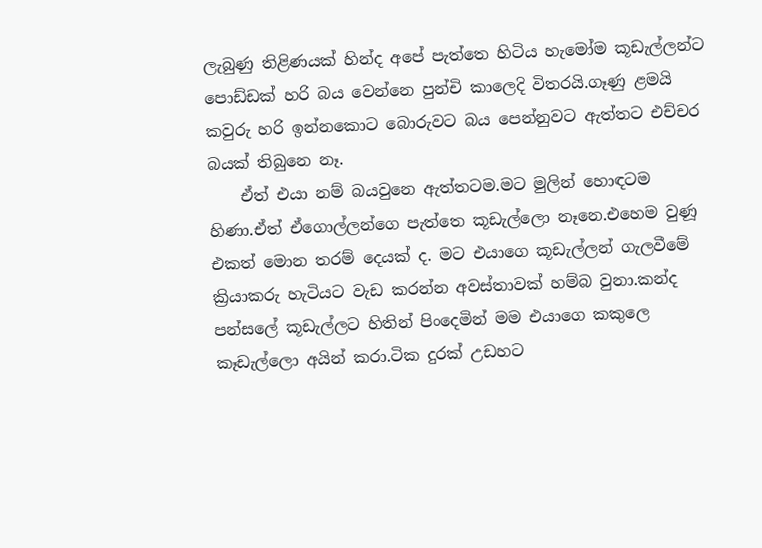ලැබුණු තිළිණයක් හින්ද අපේ පැත්තෙ හිටිය හැමෝම කූඩැල්ලන්ට පොඩ්ඩක් හරි බය වෙන්නෙ පුන්චි කාලෙදි විතරයි.ගෑණු ළමයි කවුරු හරි ඉන්නකොට බොරුවට බය පෙන්නුවට ඇත්තට එච්චර බයක් තිබුනෙ නෑ.
    ඒත් එයා නම් බයවුනෙ ඇත්තටම.මට මුලින් හොඳටම හිණා.ඒත් ඒගොල්ලන්ගෙ පැත්තෙ කූඩැල්ලො නෑනෙ.එහෙම වුණූ එකත් මොන තරම් දෙයක් ද. මට එයාගෙ කූඩැල්ලන් ගැලවීමේ ක්‍රියාකරු හැටියට වැඩ කරන්න අවස්තාවක් හම්බ වුනා.කන්ද පන්සලේ කූඩැල්ලට හිතින් පිංදෙමින් මම එයාගෙ කකුලෙ කෑඩැල්ලො අයින් කරා.ටික දුරක් උඩහට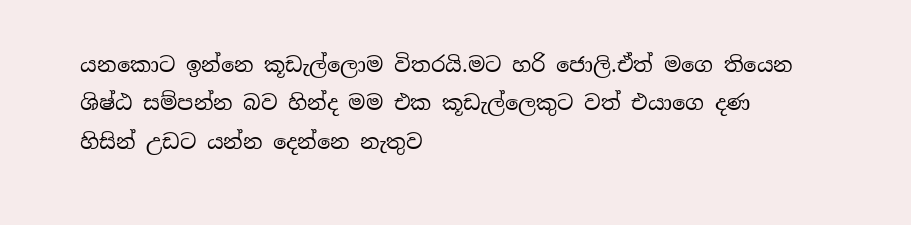යනකොට ඉන්නෙ කූඩැල්ලොම විතරයි.මට හරි ජොලි.ඒත් මගෙ තියෙන ශිෂ්ඨ සම්පන්න බව හින්ද මම එක කූඩැල්ලෙකුට වත් එයාගෙ දණ හිසින් උඩට යන්න දෙන්නෙ නැතුව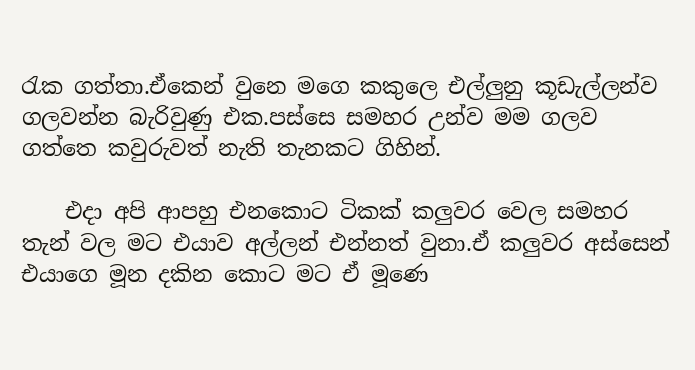රැක ගත්තා.ඒකෙන් වුනෙ මගෙ කකුලෙ එල්ලුනු කූඩැල්ලන්ව ගලවන්න බැරිවුණු එක.පස්සෙ සමහර උන්ව මම ගලව ගත්තෙ කවුරුවත් නැති තැනකට ගිහින්.

    එදා අපි ආපහු එනකොට ටිකක් කලුවර වෙල සමහර තැන් වල මට එයාව අල්ලන් එන්නත් වුනා.ඒ කලුවර අස්සෙන් එයාගෙ මූන දකින කොට මට ඒ මූණෙ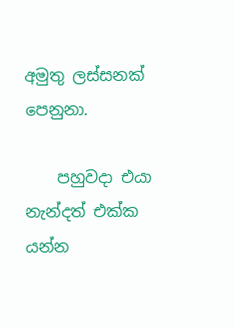අමුතු ලස්සනක් පෙනුනා.

    පහුවදා එයා නැන්දත් එක්ක යන්න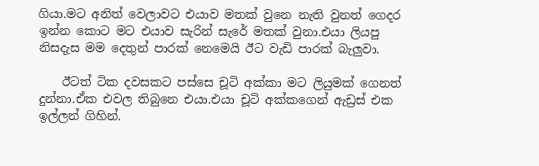ගියා.මට අනිත් වෙලාවට එයාව මතක් වුනෙ නැති වුනත් ගෙදර ඉන්න කොට මට එයාව සැරින් සැරේ මතක් වුනා.එයා ලියපු නිසදැස මම දෙතුන් පාරක් නෙමෙයි ඊට වැඩි පාරක් බැලුවා.

    ඊටත් ටික දවසකට පස්සෙ චූටි අක්කා මට ලියුමක් ගෙනත් දුන්නා.ඒක එවල තිබුනෙ එයා.එයා චූටි අක්කගෙන් ඇඩ්‍රස් එක ඉල්ලන් ගිහින්.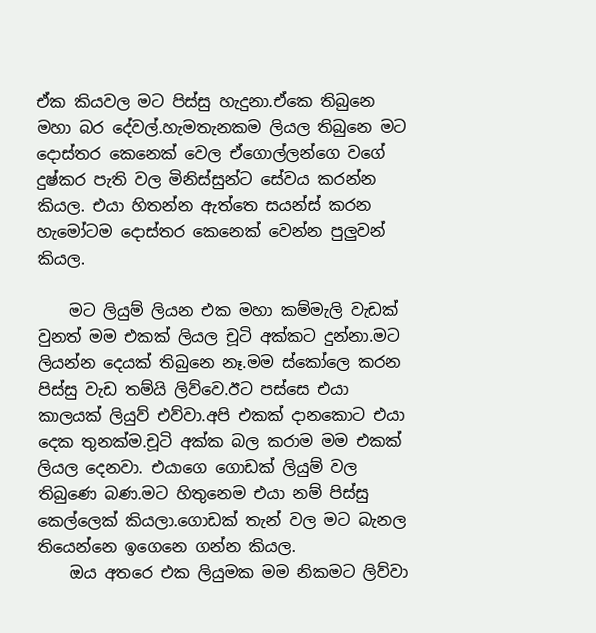ඒක කියවල මට පිස්සු හැදුනා.ඒකෙ තිබුනෙ මහා බර දේවල්.හැමතැනකම ලියල තිබුනෙ මට දොස්තර කෙනෙක් වෙල ඒගොල්ලන්ගෙ වගේ දුෂ්කර පැති වල මිනිස්සුන්ට සේවය කරන්න කියල. එයා හිතන්න ඇත්තෙ සයන්ස් කරන හැමෝටම දොස්තර කෙනෙක් වෙන්න පුලුවන් කියල.

    මට ලියුම් ලියන එක මහා කම්මැලි වැඩක් වුනත් මම එකක් ලියල චූටි අක්කට දුන්නා.මට ලියන්න දෙයක් තිබුනෙ නෑ.මම ස්කෝලෙ කරන පිස්සු වැඩ තම්යි ලිව්වෙ.ඊට පස්සෙ එයා කාලයක් ලියුව් එව්වා.අපි එකක් දානකොට එයා දෙක තුනක්ම.චූටි අක්ක බල කරාම මම එකක් ලියල දෙනවා. එයාගෙ ගොඩක් ලියුම් වල තිබුණෙ බණ.මට හිතුනෙම එයා නම් පිස්සු කෙල්ලෙක් කියලා.ගොඩක් තැන් වල මට බැනල තියෙන්නෙ ඉගෙනෙ ගන්න කියල.
    ඔය අතරෙ එක ලියුමක මම නිකමට ලිව්වා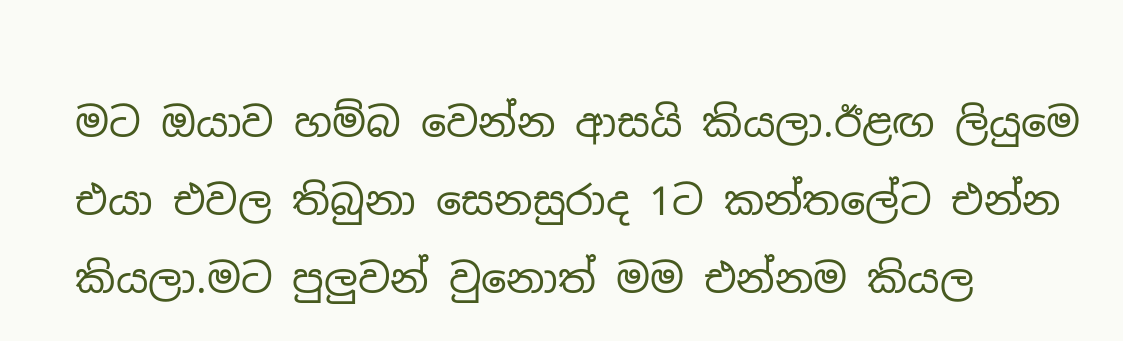මට ඔයාව හම්බ වෙන්න ආසයි කියලා.ඊළඟ ලියුමෙ එයා එවල තිබුනා සෙනසුරාද 1ට කන්තලේට එන්න කියලා.මට පුලුවන් වුනොත් මම එන්නම කියල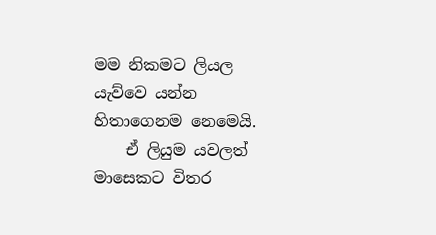මම නිකමට ලියල යැව්වෙ යන්න හිතාගෙනම නෙමෙයි.
    ඒ ලියුම යවලත් මාසෙකට විතර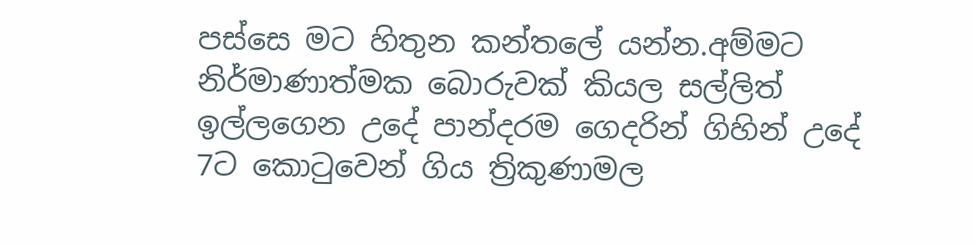පස්සෙ මට හිතුන කන්තලේ යන්න.අම්මට නිර්මාණාත්මක බොරුවක් කියල සල්ලිත් ඉල්ලගෙන උදේ පාන්දරම ගෙදරින් ගිහින් උදේ 7ට කොටුවෙන් ගිය ත්‍රිකුණාමල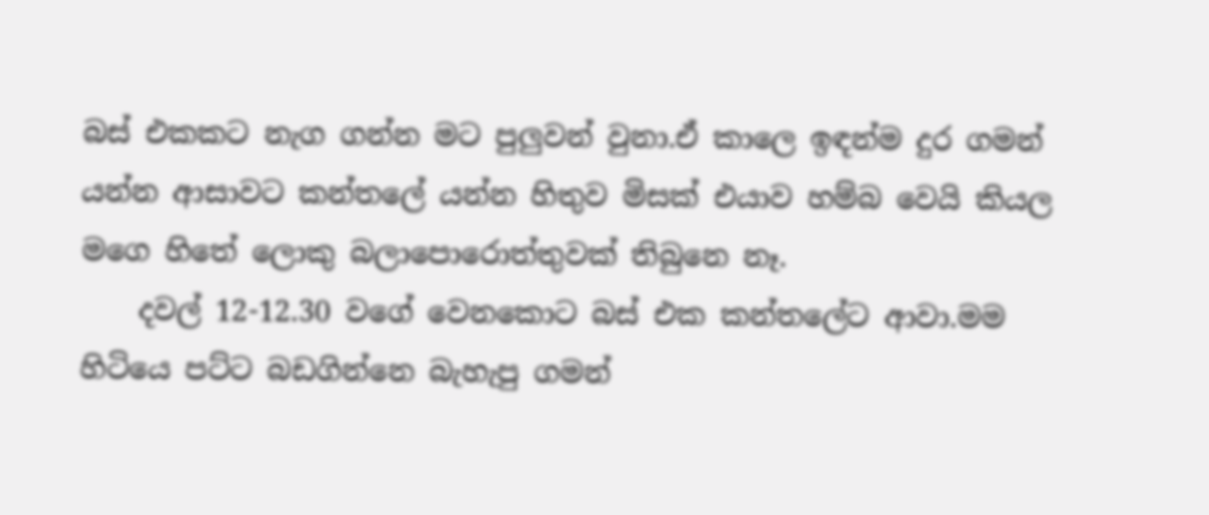බස් එකකට නැග ගන්න මට පුලුවන් වුනා.ඒ කාලෙ ඉඳන්ම දුර ගමන් යන්න ආසාවට කන්තලේ යන්න හිතුව මිසක් එයාව හම්බ වෙයි කියල මගෙ හිතේ ලොකු බලාපොරොත්තුවක් තිබුනෙ නෑ.
    දවල් 12-12.30 වගේ වෙනකොට බස් එක කන්තලේට ආවා.මම හිටියෙ පට්ට බඩගින්නෙ බැහැපු ගමන්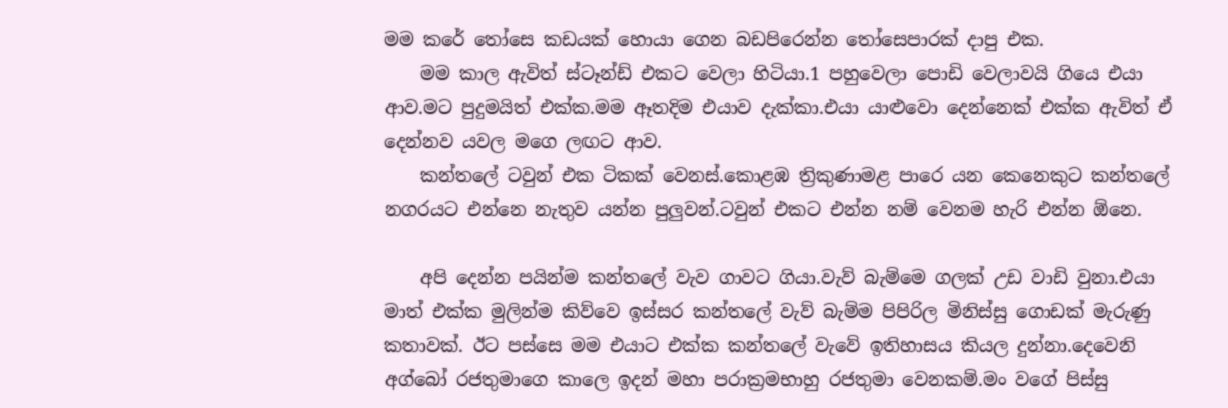මම කරේ තෝසෙ කඩයක් හොයා ගෙන බඩපිරෙන්න තෝසෙපාරක් දාපු එක.
    මම කාල ඇවිත් ස්ටෑන්ඩ් එකට වෙලා හිටියා.1 පහුවෙලා පොඩි වෙලාවයි ගියෙ එයා ආව.මට පුදුමයිත් එක්ක.මම ඈතදිම එයාව දැක්කා.එයා යාළුවො දෙන්නෙක් එක්ක ඇවිත් ඒ දෙන්නව යවල මගෙ ලඟට ආව.
    කන්තලේ ටවුන් එක ටිකක් වෙනස්.කොළඹ ත්‍රිකුණාමළ පාරෙ යන කෙනෙකුට කන්තලේ නගරයට එන්නෙ නැතුව යන්න පුලුවන්.ටවුන් එකට එන්න නම් වෙනම හැරි එන්න ඕනෙ.

    අපි දෙන්න පයින්ම කන්තලේ වැව ගාවට ගියා.වැව් බැම්මෙ ගලක් උඩ වාඩි වුනා.එයා මාත් එක්ක මුලින්ම කිව්වෙ ඉස්සර කන්තලේ වැව් බැම්ම පිපිරිල මිනිස්සු ගොඩක් මැරුණු කතාවක්. ඊට පස්සෙ මම එයාට එක්ක කන්තලේ වැවේ ඉතිහාසය කියල දුන්නා.දෙවෙනි අග්බෝ රජතුමාගෙ කාලෙ ඉදන් මහා පරාක්‍රමභාහු රජතුමා වෙනකම්.මං වගේ පිස්සු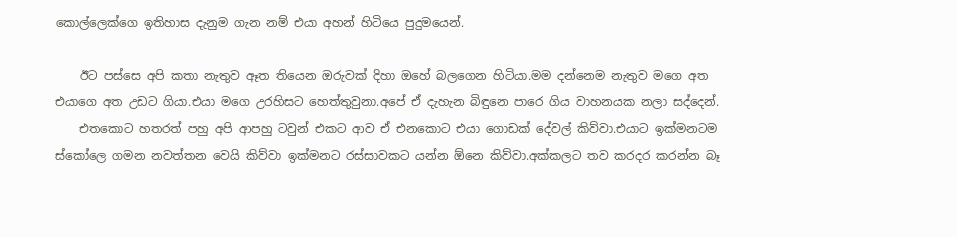කොල්ලෙක්ගෙ ඉතිහාස දැනුම ගැන නම් එයා අහන් හිටියෙ පුදුමයෙන්.

    ඊට පස්සෙ අපි කතා නැතුව ඈත තියෙන ඔරුවක් දිහා ඔහේ බලගෙන හිටියා.මම දන්නෙම නැතුව මගෙ අත එයාගෙ අත උඩට ගියා.එයා මගෙ උරහිසට හෙත්තුවුනා.අපේ ඒ දැහැන බිඳුනෙ පාරෙ ගිය වාහනයක නලා සද්දෙන්.
    එතකොට හතරත් පහු අපි ආපහු ටවුන් එකට ආව ඒ එනකොට එයා ගොඩක් දේවල් කිව්වා.එයාට ඉක්මනටම ස්කෝලෙ ගමන නවත්තන වෙයි කිව්වා ඉක්මනට රස්සාවකට යන්න ඕනෙ කිව්වා.අක්කලට තව කරදර කරන්න බෑ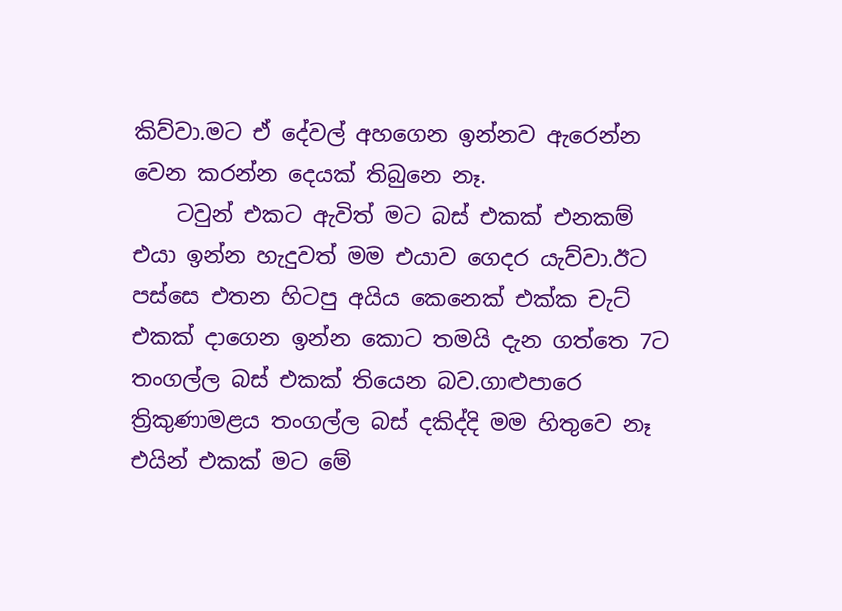කිව්වා.මට ඒ දේවල් අහගෙන ඉන්නව ඇරෙන්න වෙන කරන්න දෙයක් තිබුනෙ නෑ.
    ටවුන් එකට ඇවිත් මට බස් එකක් එනකම් එයා ඉන්න හැදුවත් මම එයාව ගෙදර යැව්වා.ඊට පස්සෙ එතන හිටපු අයිය කෙනෙක් එක්ක චැට් එකක් දාගෙන ඉන්න කොට තමයි දැන ගත්තෙ 7ට තංගල්ල බස් එකක් තියෙන බව.ගාළුපාරෙ ත්‍රිකුණාමළය තංගල්ල බස් දකිද්දි මම හිතුවෙ නෑ එයින් එකක් මට මේ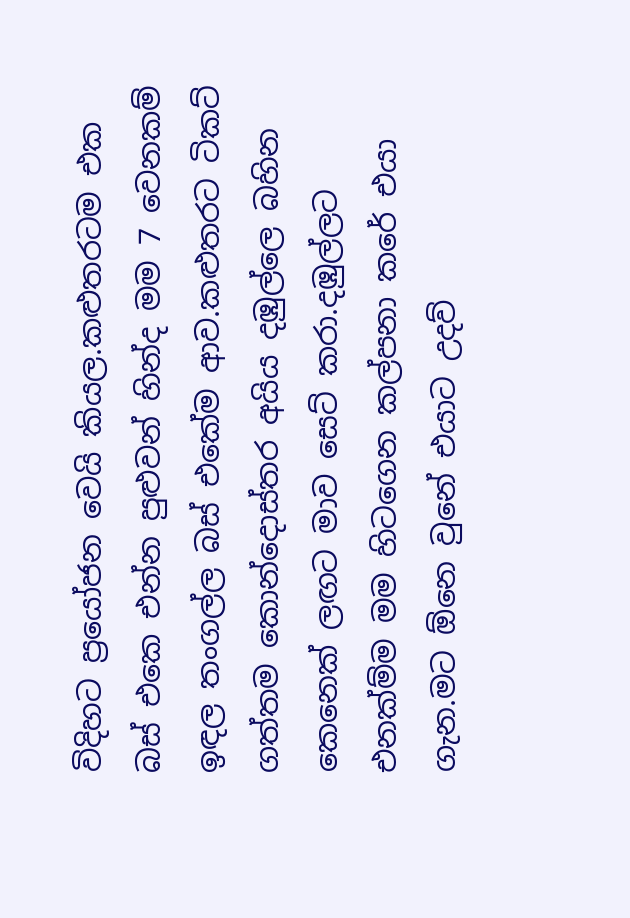විදිහට ප්‍රයෝජන වෙයි කියල.කළුතරටම එක බස් එකෙ එන්න පුළුවන් හින්ද මම 7 වෙනකම් ඉඳල තංගල්ල බස් එකේම ආව.කළුතරට ටිකට් ගත්තම කොන්දොස්තර අයිය දඹුල්ලෙ බහින කෙනෙක් ලඟට මාව සෙට් කරා.දඹුල්ලට එනක්ම්ම මම හිටගෙන කල්පනා කරේ එයා ගැන.මට ඕනෙ වුනේ එයාට උදව්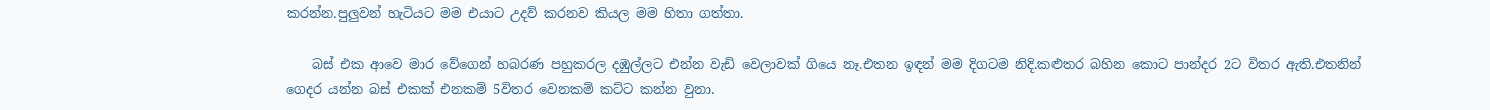කරන්න.පුලුවන් හැටියට මම එයාට උදව් කරනව කියල මම හිතා ගත්තා.

    බස් එක ආවෙ මාර වේගෙන් හබරණ පහුකරල දඹුල්ලට එන්න වැඩි වෙලාවක් ගියෙ නෑ.එතන ඉඳන් මම දිගටම නිදි.කළුතර බහින කොට පාන්දර 2ට විතර ඇති.එතනින් ගෙදර යන්න බස් එකක් එනකම් 5විතර වෙනකම් කට්ට කන්න වුනා.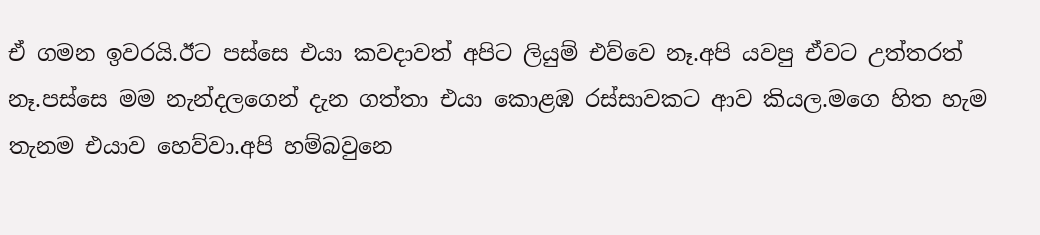ඒ ගමන ඉවරයි.ඊට පස්සෙ එයා කවදාවත් අපිට ලියුම් එව්වෙ නෑ.අපි යවපු ඒවට උත්තරත් නෑ.පස්සෙ මම නැන්දලගෙන් දැන ගත්තා එයා කොළඹ රස්සාවකට ආව කියල.මගෙ හිත හැම තැනම එයාව හෙව්වා.අපි හම්බවුනෙ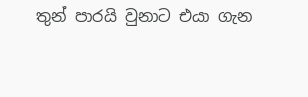තුන් පාරයි වුනාට එයා ගැන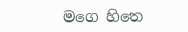මගෙ හිතෙ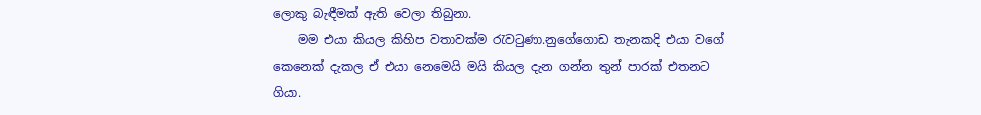ලොකු බැඳීමක් ඇති වෙලා තිබුනා.
    මම එයා කියල කිහිප වතාවක්ම රැවටුණා.නුගේගොඩ තැනකදි එයා වගේ කෙනෙක් දැකල ඒ එයා නෙමෙයි මයි කියල දැන ගන්න තුන් පාරක් එතනට ගියා.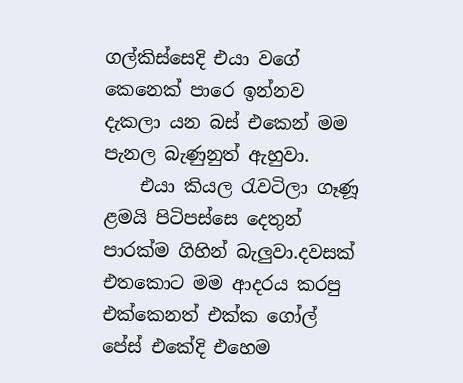ගල්කිස්සෙදි එයා වගේ කෙනෙක් පාරෙ ඉන්නව දැකලා යන බස් එකෙන් මම පැනල බැණුනුත් ඇහුවා.
    එයා කියල රැවටිලා ගෑණූ ළමයි පිටිපස්සෙ දෙතුන් පාරක්ම ගිහින් බැලුවා.දවසක් එතකොට මම ආදරය කරපු එක්කෙනත් එක්ක ගෝල් පේස් එකේදි එහෙම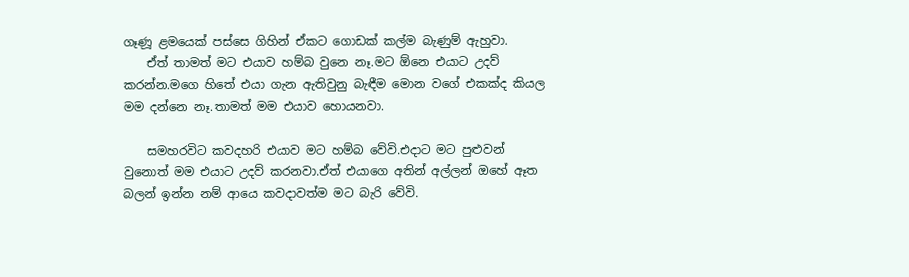ගෑණූ ළමයෙක් පස්සෙ ගිහින් ඒකට ගොඩක් කල්ම බැණුම් ඇහුවා.
    ඒත් තාමත් මට එයාව හම්බ වුනෙ නෑ.මට ඕනෙ එයාට උදව් කරන්න.මගෙ හිතේ එයා ගැන ඇතිවුනු බැඳීම මොන වගේ එකක්ද කියල මම දන්නෙ නෑ.තාමත් මම එයාව හොයනවා.

    සමහරවිට කවදහරි එයාව මට හම්බ වේවි.එදාට මට පුළුවන් වුනොත් මම එයාට උදව් කරනවා.ඒත් එයාගෙ අතින් අල්ලන් ඔහේ ඈත බලන් ඉන්න නම් ආයෙ කවදාවත්ම මට බැරි වේවි.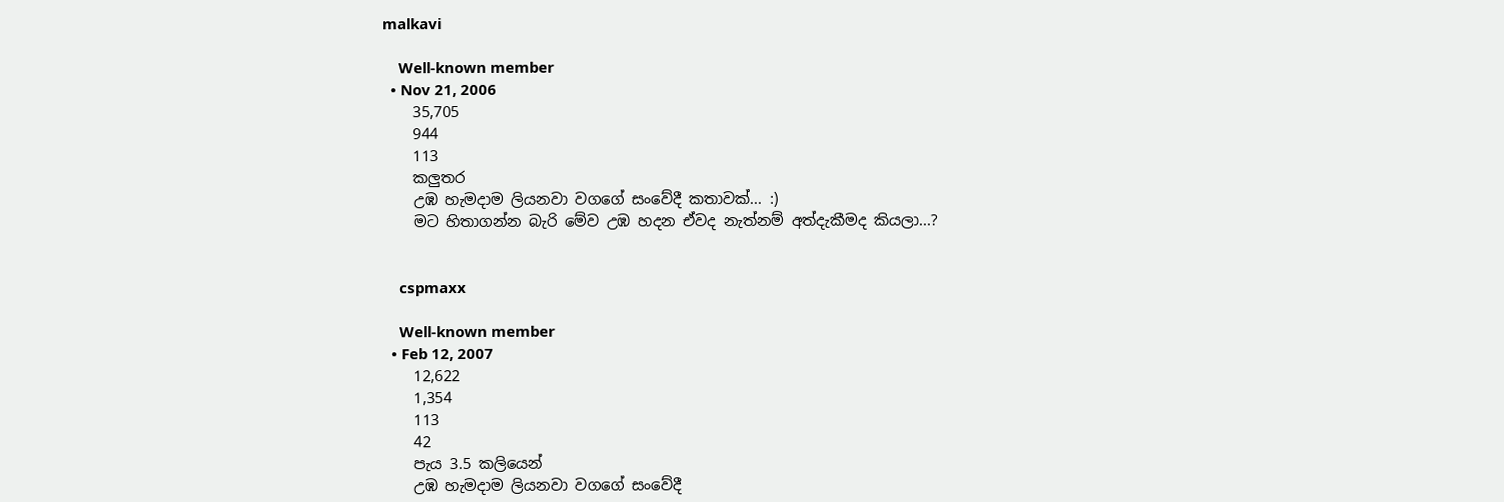malkavi

    Well-known member
  • Nov 21, 2006
    35,705
    944
    113
    කලුතර
    උඹ හැමදාම ලියනවා වගගේ සංවේදී කතාවක්... :)
    මට හිතාගන්න බැරි මේව උඹ හදන ඒවද නැත්නම් අත්දැකීමද කියලා...?


    cspmaxx

    Well-known member
  • Feb 12, 2007
    12,622
    1,354
    113
    42
    පැය 3.5 කලියෙන්
    උඹ හැමදාම ලියනවා වගගේ සංවේදී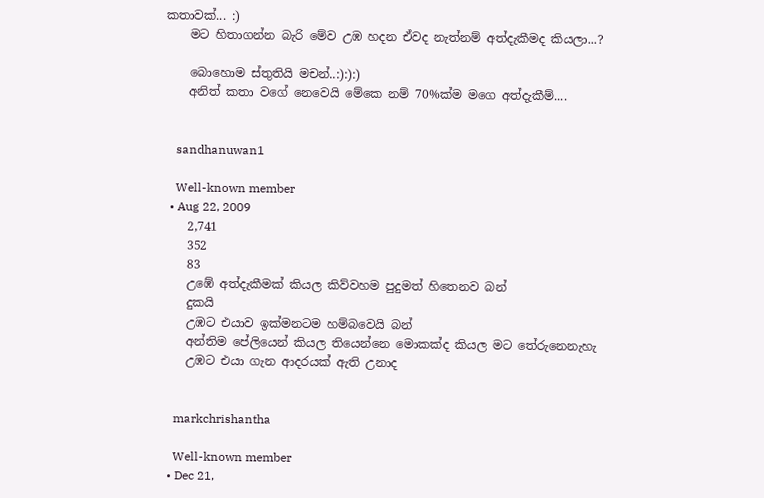කතාවක්... :)
    මට හිතාගන්න බැරි මේව උඹ හදන ඒවද නැත්නම් අත්දැකීමද කියලා...?

    බොහොම ස්තුතියි මචන්..:):):)
    අනිත් කතා වගේ නෙවෙයි මේකෙ නම් 70%ක්ම මගෙ අත්දැකීම්....


    sandhanuwan1

    Well-known member
  • Aug 22, 2009
    2,741
    352
    83
    උඹේ අත්දැකීමක් කියල කිව්වහම පුදුමත් හිතෙනව බන්
    දුකයි
    උඹට එයාව ඉක්මනටම හම්බවෙයි බන්
    අන්තිම පේලියෙන් කියල තියෙන්නෙ මොකක්ද කියල මට තේරුනෙනැහැ
    උඹට එයා ගැන ආදරයක් ඇති උනාද


    markchrishantha

    Well-known member
  • Dec 21,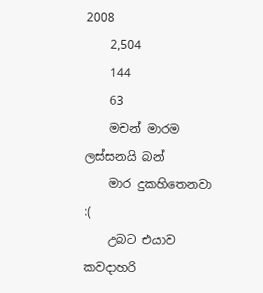2008
    2,504
    144
    63
    මචන් මාරම ලස්සනයි බන්
    මාර දුකහිතෙනවා :(
    උබට එයාව කවදාහරි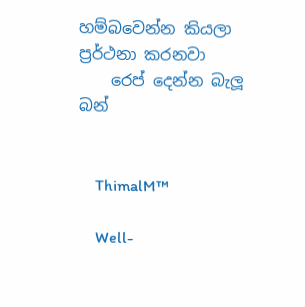හම්බවෙන්න කියලා ප්‍රර්ථනා කරනවා
    රෙප් දෙන්න බැලූ බන්


    ThimalM™

    Well-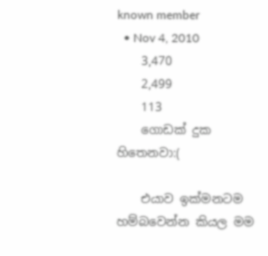known member
  • Nov 4, 2010
    3,470
    2,499
    113
    ගොඩක් දුක හිතෙනවා:(

    එයාව ඉක්මනටම හම්බවෙන්න කියල මම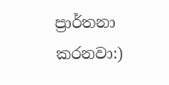ප්‍රාර්තනා කරනවා:)